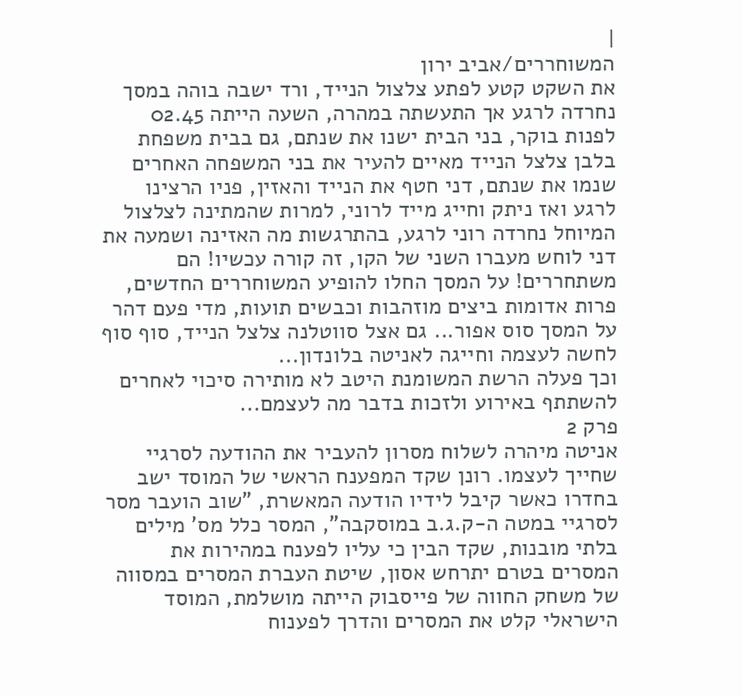|
המשוחררים/אביב ירון
את השקט קטע לפתע צלצול הנייד, ורד ישבה בוהה במסך נחרדה לרגע אך התעשתה במהרה, השעה הייתה 02.45 לפנות בוקר, בני הבית ישנו את שנתם, גם בבית משפחת בלבן צלצל הנייד מאיים להעיר את בני המשפחה האחרים שנמו את שנתם, דני חטף את הנייד והאזין, פניו הרצינו לרגע ואז ניתק וחייג מייד לרוני, למרות שהמתינה לצלצול המיוחל נחרדה רוני לרגע, בהתרגשות מה האזינה ושמעה את דני לוחש מעברו השני של הקו, זה קורה עכשיו! הם משתחררים! על המסך החלו להופיע המשוחררים החדשים, פרות אדומות ביצים מוזהבות וכבשים תועות, מדי פעם דהר על המסך סוס אפור... גם אצל סווטלנה צלצל הנייד, סוף סוף לחשה לעצמה וחייגה לאניטה בלונדון...
וכך פעלה הרשת המשומנת היטב לא מותירה סיכוי לאחרים להשתתף באירוע ולזכות בדבר מה לעצמם...
פרק 2
אניטה מיהרה לשלוח מסרון להעביר את ההודעה לסרגיי שחייך לעצמו. רונן שקד המפענח הראשי של המוסד ישב בחדרו כאשר קיבל לידיו הודעה המאשרת, "שוב הועבר מסר לסרגיי במטה ה-ק.ג.ב במוסקבה", המסר כלל מס' מילים בלתי מובנות, שקד הבין כי עליו לפענח במהירות את המסרים בטרם יתרחש אסון, שיטת העברת המסרים במסווה של משחק החווה של פייסבוק הייתה מושלמת, המוסד הישראלי קלט את המסרים והדרך לפענוח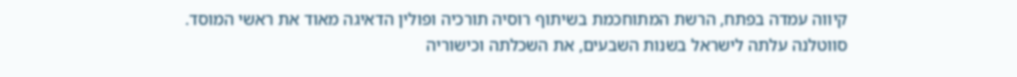קיווה עמדה בפתח, הרשת המתוחכמת בשיתוף רוסיה תורכיה ופולין הדאיגה מאוד את ראשי המוסד.
סווטלנה עלתה לישראל בשנות השבעים, את השכלתה וכישוריה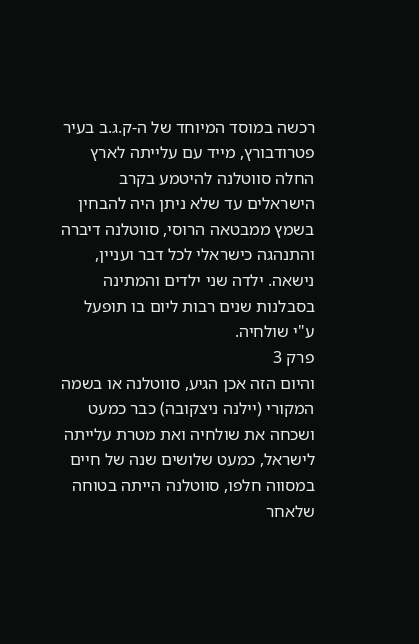רכשה במוסד המיוחד של ה-ק.ג.ב בעיר פטרודבורץ, מייד עם עלייתה לארץ החלה סווטלנה להיטמע בקרב הישראלים עד שלא ניתן היה להבחין בשמץ ממבטאה הרוסי, סווטלנה דיברה והתנהגה כישראלי לכל דבר ועניין, נישאה. ילדה שני ילדים והמתינה בסבלנות שנים רבות ליום בו תופעל ע"י שולחיה.
פרק 3
והיום הזה אכן הגיע, סווטלנה או בשמה המקורי (יילנה ניצקובה) כבר כמעט ושכחה את שולחיה ואת מטרת עלייתה לישראל, כמעט שלושים שנה של חיים במסווה חלפו, סווטלנה הייתה בטוחה שלאחר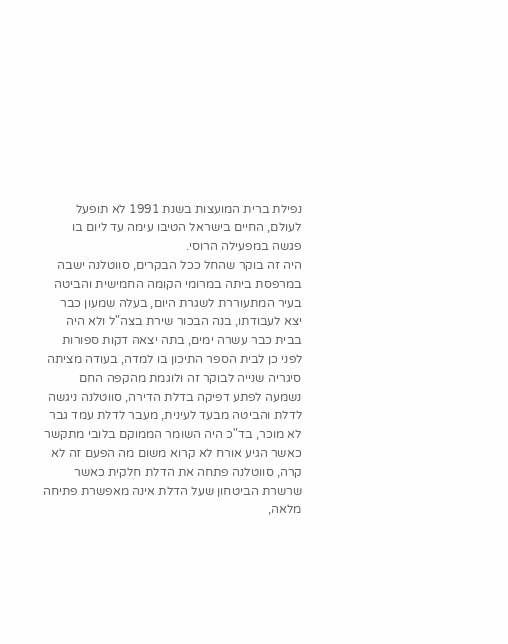נפילת ברית המועצות בשנת 1991 לא תופעל לעולם, החיים בישראל הטיבו עימה עד ליום בו פגשה במפעילה הרוסי.
היה זה בוקר שהחל ככל הבקרים, סווטלנה ישבה במרפסת ביתה במרומי הקומה החמישית והביטה בעיר המתעוררת לשגרת היום, בעלה שמעון כבר יצא לעבודתו, בנה הבכור שירת בצה"ל ולא היה בבית כבר עשרה ימים, בתה יצאה דקות ספורות לפני כן לבית הספר התיכון בו למדה, בעודה מציתה סיגריה שנייה לבוקר זה ולוגמת מהקפה החם נשמעה לפתע דפיקה בדלת הדירה, סווטלנה ניגשה לדלת והביטה מבעד לעינית, מעבר לדלת עמד גבר לא מוכר, בד"כ היה השומר הממוקם בלובי מתקשר כאשר הגיע אורח לא קרוא משום מה הפעם זה לא קרה, סווטלנה פתחה את הדלת חלקית כאשר שרשרת הביטחון שעל הדלת אינה מאפשרת פתיחה מלאה,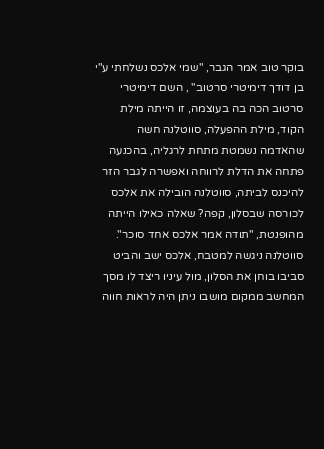בוקר טוב אמר הגבר, "שמי אלכס נשלחתי ע"י בן דודך דימיטרי סרטוב" , השם דימיטרי סרטוב הכה בה בעוצמה, זו הייתה מילת הקוד, מילת ההפעלה, סווטלנה חשה שהאדמה נשמטת מתחת לרגליה, בהכנעה פתחה את הדלת לרווחה ואפשרה לגבר הזר להיכנס לביתה, סווטלנה הובילה את אלכס לכורסה שבסלון, קפה? שאלה כאילו הייתה מהופנטת, "תודה אמר אלכס אחד סוכר". סווטלנה ניגשה למטבח, אלכס ישב והביט סביבו בוחן את הסלון, מול עיניו ריצד לו מסך המחשב ממקום מושבו ניתן היה לראות חווה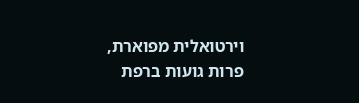וירטואלית מפוארת, פרות גועות ברפת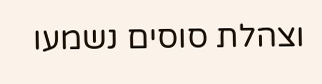וצהלת סוסים נשמעו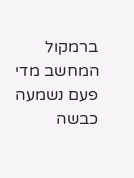ברמקול המחשב מדי פעם נשמעה כבשה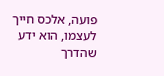פועה, אלכס חייך לעצמו, הוא ידע שהדרך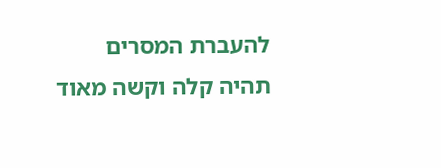להעברת המסרים תהיה קלה וקשה מאוד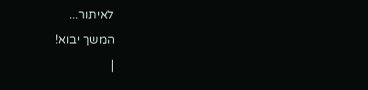לאיתור...
המשך יבוא!
|